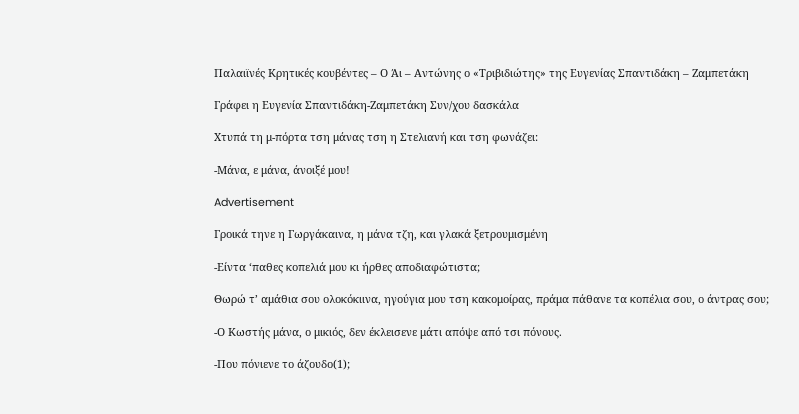Παλαιϊνές Κρητικές κουβέντες – Ο Άι – Αντώνης ο «Τριβιδιώτης» της Ευγενίας Σπαντιδάκη – Ζαμπετάκη

Γράφει η Ευγενία Σπαντιδάκη-Ζαμπετάκη Συν/χου δασκάλα

Χτυπά τη μ-πόρτα τση μάνας τση η Στελιανή και τση φωνάζει:

-Μάνα, ε μάνα, άνοιξέ μου!

Advertisement

Γροικά τηνε η Γωργάκαινα, η μάνα τζη, και γλακά ξετρουμισμένη

-Είντα ‘παθες κοπελιά μου κι ήρθες αποδιαφώτιστα;

Θωρώ τ’ αμάθια σου ολοκόκιινα, ηγούγια μου τση κακομοίρας, πράμα πάθανε τα κοπέλια σου, ο άντρας σου;

-Ο Κωστής μάνα, ο μικιός, δεν έκλεισενε μάτι απόψε από τσι πόνους.

-Που πόνιενε το άζουδο(1);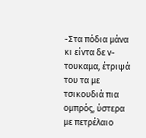-Στα πόδια μάνα κι είντα δε ν-τουκαμα, έτριψά του τα με τσικουδιά πια ομπρός, ύστερα με πετρέλαιο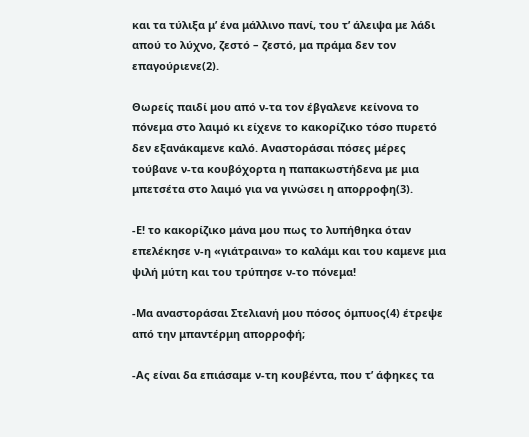και τα τύλιξα μ’ ένα μάλλινο πανί, του τ’ άλειψα με λάδι απού το λύχνο, ζεστό – ζεστό, μα πράμα δεν τον επαγούριενε(2).

Θωρείς παιδί μου από ν-τα τον έβγαλενε κείνονα το πόνεμα στο λαιμό κι είχενε το κακορίζικο τόσο πυρετό δεν εξανάκαμενε καλό. Αναστοράσαι πόσες μέρες τούβανε ν-τα κουβόχορτα η παπακωστήδενα με μια μπετσέτα στο λαιμό για να γινώσει η απορροφη(3).

-Ε! το κακορίζικο μάνα μου πως το λυπήθηκα όταν επελέκησε ν-η «γιάτραινα» το καλάμι και του καμενε μια ψιλή μύτη και του τρύπησε ν-το πόνεμα!

-Μα αναστοράσαι Στελιανή μου πόσος όμπυος(4) έτρεψε από την μπαντέρμη απορροφή;

-Ας είναι δα επιάσαμε ν-τη κουβέντα, που τ’ άφηκες τα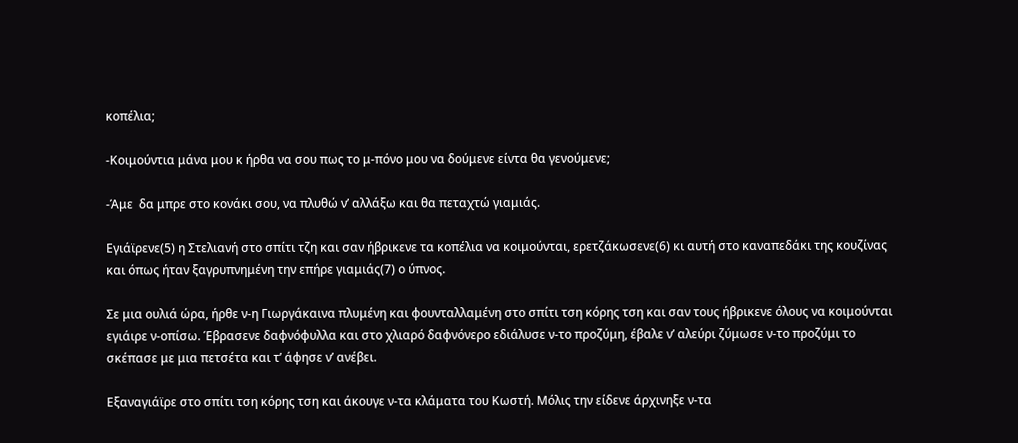κοπέλια;

-Κοιμούντια μάνα μου κ ήρθα να σου πως το μ-πόνο μου να δούμενε είντα θα γενούμενε;

-Άμε  δα μπρε στο κονάκι σου, να πλυθώ ν’ αλλάξω και θα πεταχτώ γιαμιάς.

Εγιάϊρενε(5) η Στελιανή στο σπίτι τζη και σαν ήβρικενε τα κοπέλια να κοιμούνται, ερετζάκωσενε(6) κι αυτή στο καναπεδάκι της κουζίνας και όπως ήταν ξαγρυπνημένη την επήρε γιαμιάς(7) ο ύπνος.

Σε μια ουλιά ώρα, ήρθε ν-η Γιωργάκαινα πλυμένη και φουνταλλαμένη στο σπίτι τση κόρης τση και σαν τους ήβρικενε όλους να κοιμούνται εγιάιρε ν-οπίσω. Έβρασενε δαφνόφυλλα και στο χλιαρό δαφνόνερο εδιάλυσε ν-το προζύμη, έβαλε ν’ αλεύρι ζύμωσε ν-το προζύμι το σκέπασε με μια πετσέτα και τ’ άφησε ν’ ανέβει.

Εξαναγιάϊρε στο σπίτι τση κόρης τση και άκουγε ν-τα κλάματα του Κωστή. Μόλις την είδενε άρχινηξε ν-τα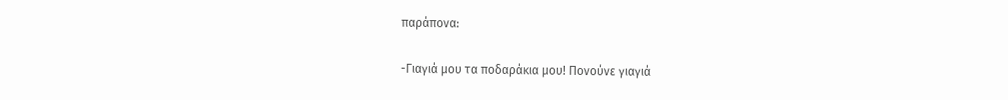παράπονα:

-Γιαγιά μου τα ποδαράκια μου! Πονούνε γιαγιά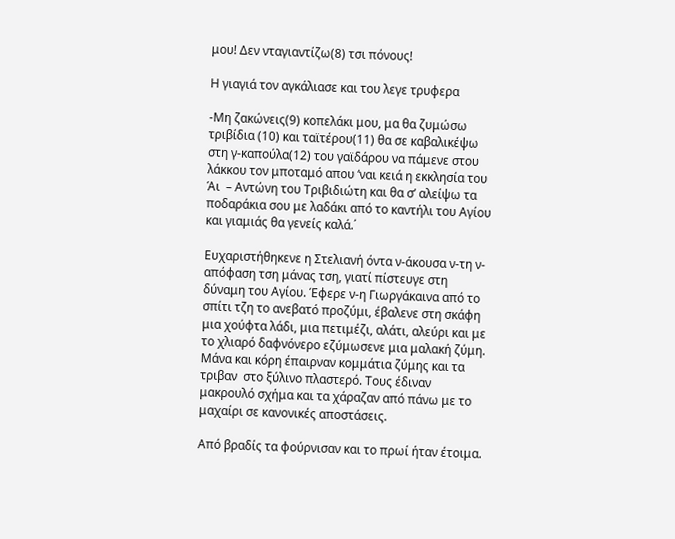μου! Δεν νταγιαντίζω(8) τσι πόνους!

Η γιαγιά τον αγκάλιασε και του λεγε τρυφερα

-Μη ζακώνεις(9) κοπελάκι μου, μα θα ζυμώσω τριβίδια (10) και ταϊτέρου(11) θα σε καβαλικέψω στη γ-καπούλα(12) του γαϊδάρου να πάμενε στου λάκκου τον μποταμό απου ‘ναι κειά η εκκλησία του Άι  – Αντώνη του Τριβιδιώτη και θα σ’ αλείψω τα ποδαράκια σου με λαδάκι από το καντήλι του Αγίου και γιαμιάς θα γενείς καλά.΄

Ευχαριστήθηκενε η Στελιανή όντα ν-άκουσα ν-τη ν-απόφαση τση μάνας τση, γιατί πίστευγε στη δύναμη του Αγίου. Έφερε ν-η Γιωργάκαινα από το σπίτι τζη το ανεβατό προζύμι, έβαλενε στη σκάφη μια χούφτα λάδι, μια πετιμέζι, αλάτι, αλεύρι και με το χλιαρό δαφνόνερο εζύμωσενε μια μαλακή ζύμη.  Μάνα και κόρη έπαιρναν κομμάτια ζύμης και τα τριβαν  στο ξύλινο πλαστερό. Τους έδιναν μακρουλό σχήμα και τα χάραζαν από πάνω με το μαχαίρι σε κανονικές αποστάσεις.

Από βραδίς τα φούρνισαν και το πρωί ήταν έτοιμα.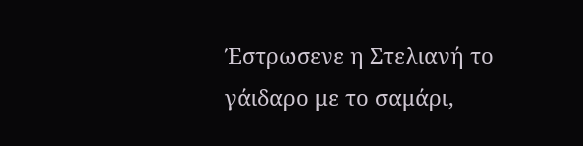Έστρωσενε η Στελιανή το γάιδαρο με το σαμάρι,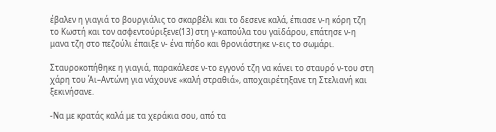έβαλεν η γιαγιά το βουργιάλις το σκαρβέλι και το δεσενε καλά, έπιασε ν-η κόρη τζη το Κωστή και τον ασφεντούριξενε(13) στη γ-καπούλα του γαϊδάρου, επάτησε ν-η μανα τζη στο πεζούλι έπαιξε ν- ένα πήδο και θρονιάστηκε ν-εις το σωμάρι.

Σταυροκοπήθηκε η γιαγιά, παρακάλεσε ν-το εγγονό τζη να κάνει το σταυρό ν-του στη χάρη του Άι–Αντώνη για νάχουνε «καλή στραθιά», αποχαιρέτηξανε τη Στελιανή και ξεκινήσανε.

-Να με κρατάς καλά με τα χεράκια σου, από τα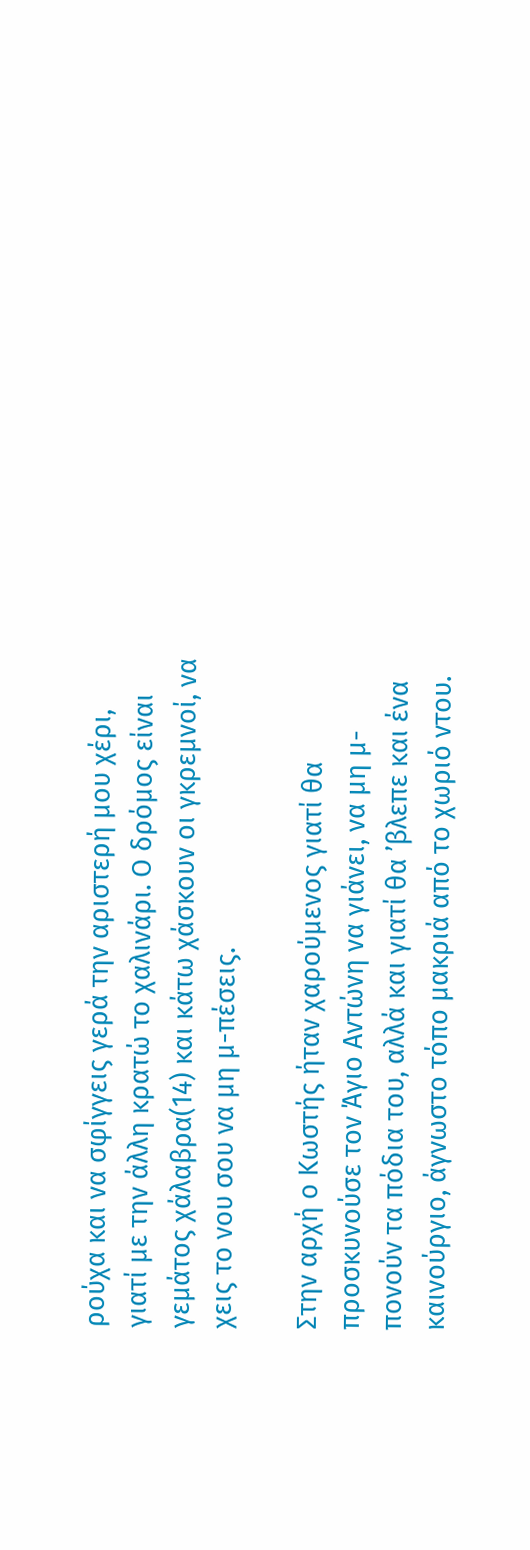ρούχα και να σφίγγεις γερά την αριστερή μου χέρι, γιατί με την άλλη κρατώ το χαλινάρι. Ο δρόμος είναι γεμάτος χάλαβρα(14) και κάτω χάσκουν οι γκρεμνοί, να χεις το νου σου να μη μ-πέσεις.

Στην αρχή ο Κωστής ήταν χαρούμενος γιατί θα προσκυνούσε τον Άγιο Αντώνη να γιάνει, να μη μ-πονούν τα πόδια του, αλλά και γιατί θα ’βλεπε και ένα καινούργιο, άγνωστο τόπο μακριά από το χωριό ντου.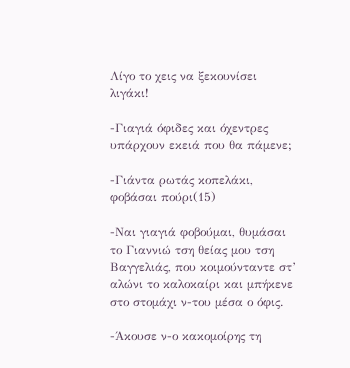Λίγο το χεις να ξεκουνίσει λιγάκι!

-Γιαγιά όφιδες και όχεντρες υπάρχουν εκειά που θα πάμενε;

-Γιάντα ρωτάς κοπελάκι, φοβάσαι πούρι(15)

-Ναι γιαγιά φοβούμαι, θυμάσαι το Γιαννιώ τση θείας μου τση Βαγγελιάς, που κοιμούνταντε στ’ αλώνι το καλοκαίρι και μπήκενε στο στομάχι ν-του μέσα ο όφις.

-Άκουσε ν-ο κακομοίρης τη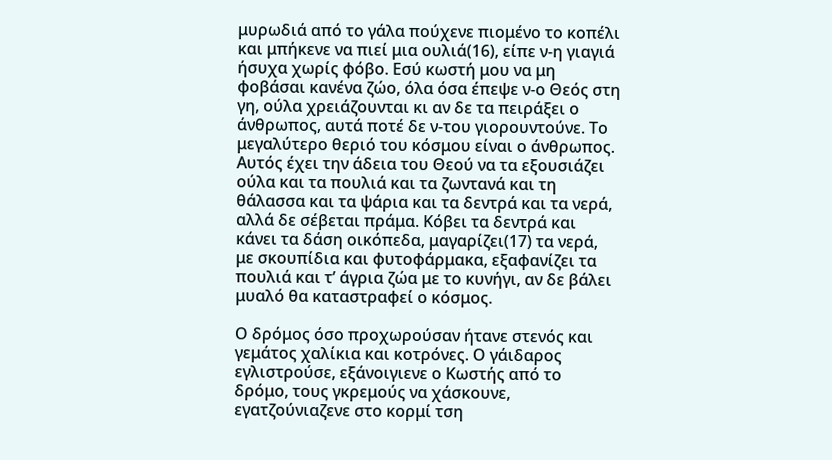μυρωδιά από το γάλα πούχενε πιομένο το κοπέλι και μπήκενε να πιεί μια ουλιά(16), είπε ν-η γιαγιά ήσυχα χωρίς φόβο. Εσύ κωστή μου να μη φοβάσαι κανένα ζώο, όλα όσα έπεψε ν-ο Θεός στη γη, ούλα χρειάζουνται κι αν δε τα πειράξει ο άνθρωπος, αυτά ποτέ δε ν-του γιορουντούνε. Το μεγαλύτερο θεριό του κόσμου είναι ο άνθρωπος. Αυτός έχει την άδεια του Θεού να τα εξουσιάζει ούλα και τα πουλιά και τα ζωντανά και τη θάλασσα και τα ψάρια και τα δεντρά και τα νερά, αλλά δε σέβεται πράμα. Κόβει τα δεντρά και κάνει τα δάση οικόπεδα, μαγαρίζει(17) τα νερά, με σκουπίδια και φυτοφάρμακα, εξαφανίζει τα πουλιά και τ’ άγρια ζώα με το κυνήγι, αν δε βάλει μυαλό θα καταστραφεί ο κόσμος.

Ο δρόμος όσο προχωρούσαν ήτανε στενός και γεμάτος χαλίκια και κοτρόνες. Ο γάιδαρος εγλιστρούσε, εξάνοιγιενε ο Κωστής από το δρόμο, τους γκρεμούς να χάσκουνε, εγατζούνιαζενε στο κορμί τση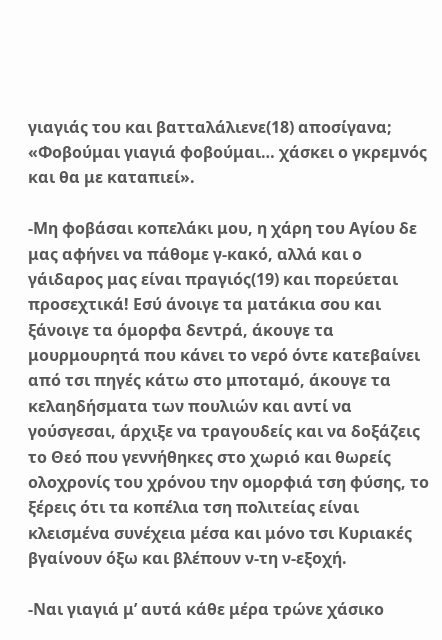γιαγιάς του και βατταλάλιενε(18) αποσίγανα; «Φοβούμαι γιαγιά φοβούμαι… χάσκει ο γκρεμνός και θα με καταπιεί».

-Μη φοβάσαι κοπελάκι μου, η χάρη του Αγίου δε μας αφήνει να πάθομε γ-κακό, αλλά και ο γάιδαρος μας είναι πραγιός(19) και πορεύεται προσεχτικά! Εσύ άνοιγε τα ματάκια σου και ξάνοιγε τα όμορφα δεντρά, άκουγε τα μουρμουρητά που κάνει το νερό όντε κατεβαίνει από τσι πηγές κάτω στο μποταμό, άκουγε τα κελαηδήσματα των πουλιών και αντί να γούσγεσαι, άρχιξε να τραγουδείς και να δοξάζεις το Θεό που γεννήθηκες στο χωριό και θωρείς ολοχρονίς του χρόνου την ομορφιά τση φύσης, το ξέρεις ότι τα κοπέλια τση πολιτείας είναι κλεισμένα συνέχεια μέσα και μόνο τσι Κυριακές βγαίνουν όξω και βλέπουν ν-τη ν-εξοχή.

-Ναι γιαγιά μ’ αυτά κάθε μέρα τρώνε χάσικο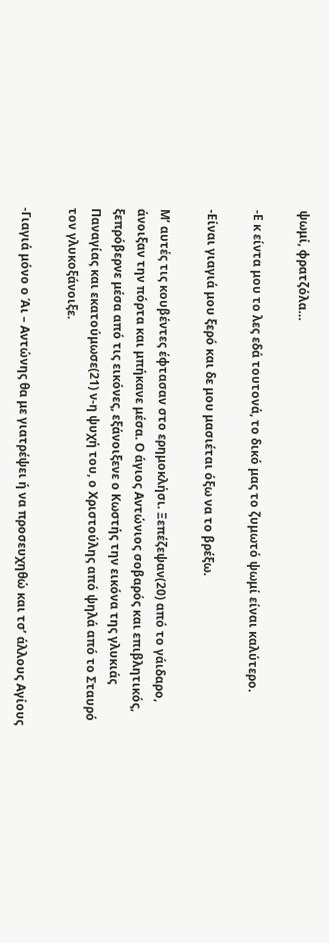ψωμί, φρατζόλα…

-Ε κ είντα μου το λες εδά τουτονά, το δικό μας το ζυμωτό ψωμί είναι καλύτερο.

-Είναι γιαγιά μου ξερό και δε μου μασιέται όξω να το βρέξω.

Μ’ αυτές τις κουβέντες έφτασαν στο ερημοκλήσι. Ξεπέζεψαν(20) από το γάιδαρο, άνοιξαν την πόρτα και μπήκανε μέσα. Ο άγιος Αντώνιος σοβαρός και επιβλητικός, ξεπρόβερνε μέσα από τις εικόνες, εξάνοιξενε ο Κωστής την εικόνα της γλυκιάς Παναγίας και εκατούμωσε(21) ν-η ψυχή του, ο Χριστούλης από ψηλά από το Σταυρό τον γλυκοξάνοιξε.

-Γιαγιά μόνο ο Άι – Αντώνης θα με γιατρέψει ή να προσευχηθώ και τσ’ άλλους Αγίους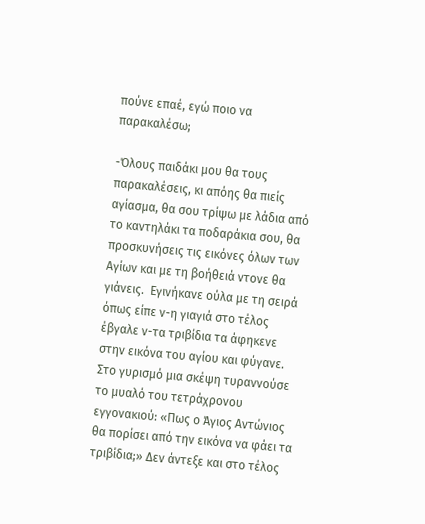πούνε επαέ, εγώ ποιο να παρακαλέσω;

-Όλους παιδάκι μου θα τους παρακαλέσεις, κι απόης θα πιείς αγίασμα, θα σου τρίψω με λάδια από το καντηλάκι τα ποδαράκια σου, θα προσκυνήσεις τις εικόνες όλων των Αγίων και με τη βοήθειά ντονε θα γιάνεις.  Εγινήκανε ούλα με τη σειρά όπως είπε ν-η γιαγιά στο τέλος έβγαλε ν-τα τριβίδια τα άφηκενε στην εικόνα του αγίου και φύγανε.  Στο γυρισμό μια σκέψη τυραννούσε το μυαλό του τετράχρονου εγγονακιού: «Πως ο Άγιος Αντώνιος θα πορίσει από την εικόνα να φάει τα τριβίδια;» Δεν άντεξε και στο τέλος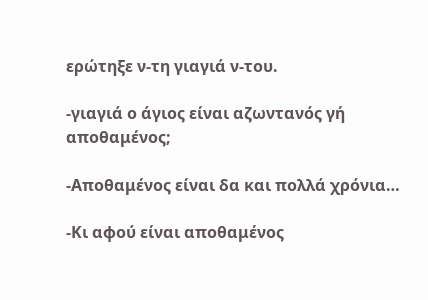ερώτηξε ν-τη γιαγιά ν-του.

-γιαγιά ο άγιος είναι αζωντανός γή αποθαμένος;

-Αποθαμένος είναι δα και πολλά χρόνια…

-Κι αφού είναι αποθαμένος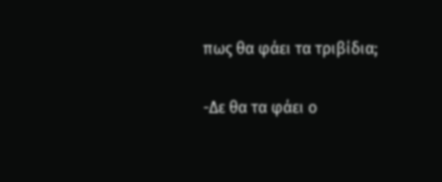πως θα φάει τα τριβίδια;

-Δε θα τα φάει ο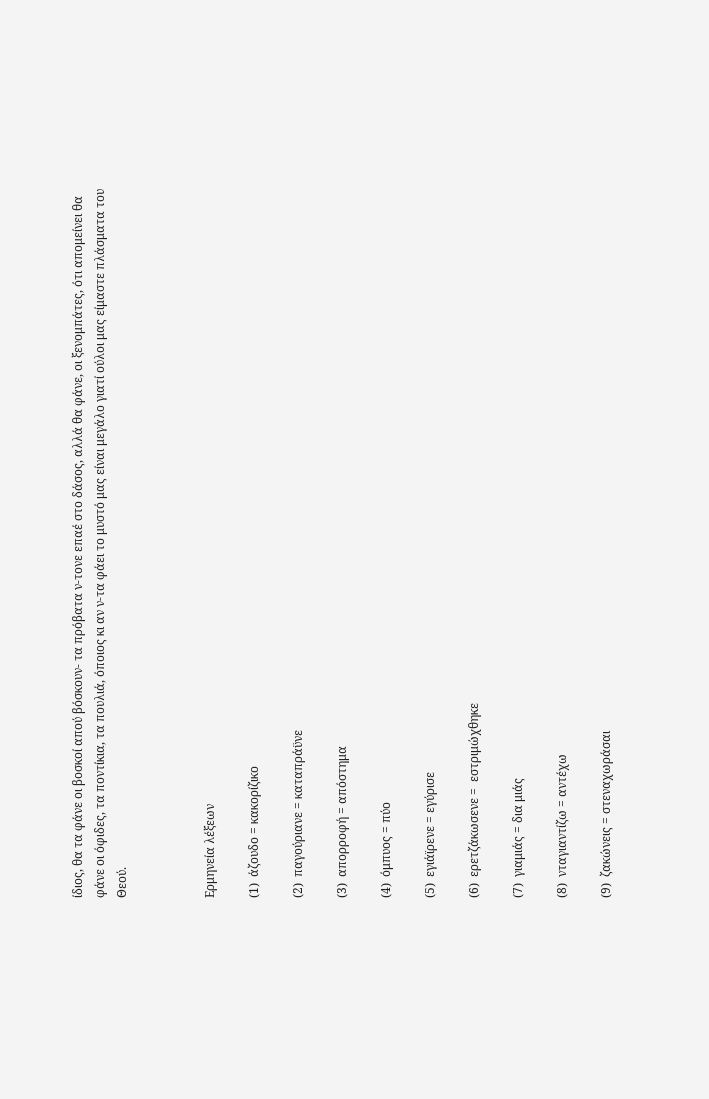ίδιος, θα τα φάνε οι βοσκοί απού βόσκουν- τα πρόβατα ν-τονε επαέ στο δάσος, αλλά θα φάνε, οι ξενομπάτες, ότι απομείνει θα φάνε οι όφιδες, τα ποντίκια, τα πουλιά, όποιος κι αν ν-τα φάει το μυστό μας είναι μεγάλο γιατί ούλοι μας είμαστε πλάσματα του Θεού.



Ερμηνεία λέξεων

(1)  άζουδο = κακορίζικο

(2)  παγούριανε = καταπράϋνε

(3)  απορροφή = απόστημα

(4)  όμπυος = πύο

(5)  εγιάϊρενε = εγύρισε

(6)  ερετζάκωσενε =  εστριμώχθηκε

(7)  γιαμιάς = δια μιάς

(8)  νταγιαντίζω = αντέχω

(9)  ζακώνεις = στεναχωράσαι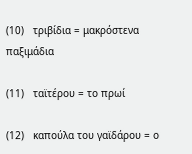(10)   τριβίδια = μακρόστενα παξιμάδια

(11)   ταϊτέρου = το πρωί

(12)   καπούλα του γαϊδάρου = ο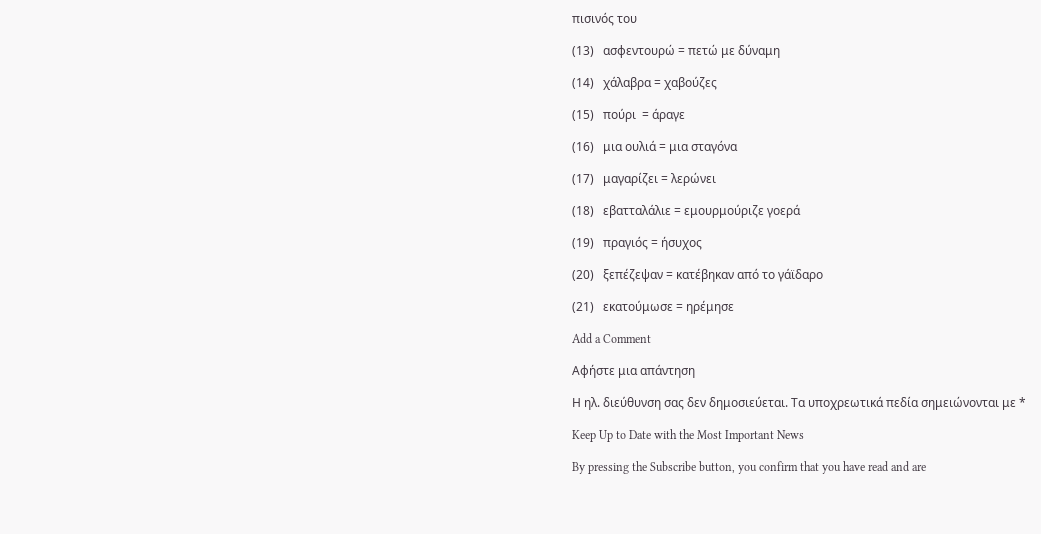πισινός του

(13)   ασφεντουρώ = πετώ με δύναμη

(14)   χάλαβρα = χαβούζες

(15)   πούρι  = άραγε

(16)   μια ουλιά = μια σταγόνα

(17)   μαγαρίζει = λερώνει

(18)   εβατταλάλιε = εμουρμούριζε γοερά

(19)   πραγιός = ήσυχος

(20)   ξεπέζεψαν = κατέβηκαν από το γάϊδαρο

(21)   εκατούμωσε = ηρέμησε

Add a Comment

Αφήστε μια απάντηση

Η ηλ. διεύθυνση σας δεν δημοσιεύεται. Τα υποχρεωτικά πεδία σημειώνονται με *

Keep Up to Date with the Most Important News

By pressing the Subscribe button, you confirm that you have read and are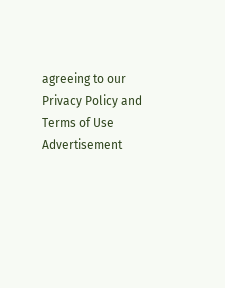agreeing to our Privacy Policy and Terms of Use
Advertisement